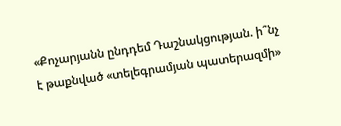«Քոչարյանն ընդդեմ Դաշնակցության. ի՞նչ է թաքնված «տելեգրամյան պատերազմի»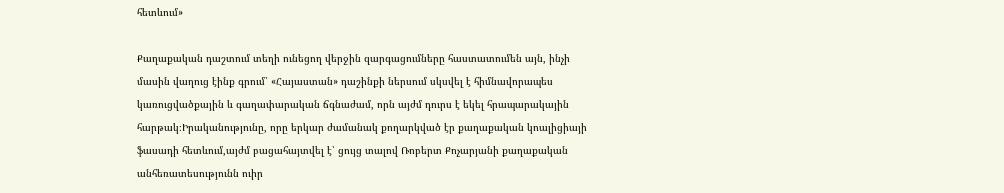հետևում»

Քաղաքական դաշտում տեղի ունեցող վերջին զարգացումները հաստատումեն այն, ինչի մասին վաղուց էինք գրում՝ «Հայաստան» դաշինքի ներսում սկսվել է հիմնավորապես կառուցվածքային և գաղափարական ճգնաժամ, որն այժմ դուրս է եկել հրապարակային հարթակ։Իրականությունը, որը երկար ժամանակ քողարկված էր քաղաքական կոալիցիայի ֆասադի հետևում,այժմ բացահայտվել է՝ ցույց տալով Ռոբերտ Քոչարյանի քաղաքական անհեռատեսությունն ուիր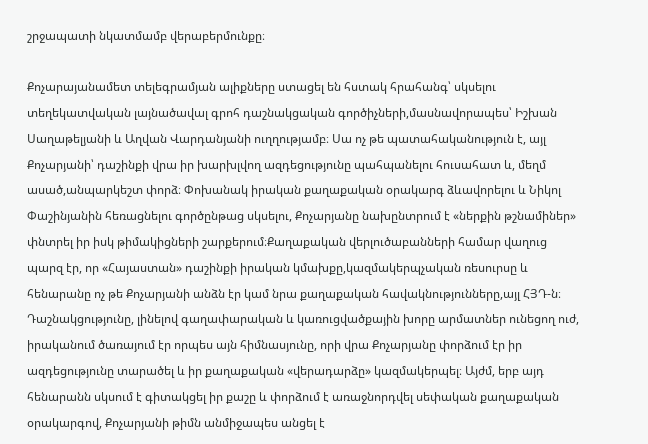շրջապատի նկատմամբ վերաբերմունքը։

Քոչարայանամետ տելեգրամյան ալիքները ստացել են հստակ հրահանգ՝ սկսելու տեղեկատվական լայնածավալ գրոհ դաշնակցական գործիչների,մասնավորապես՝ Իշխան Սաղաթելյանի և Աղվան Վարդանյանի ուղղությամբ։ Սա ոչ թե պատահականություն է, այլ Քոչարյանի՝ դաշինքի վրա իր խարխլվող ազդեցությունը պահպանելու հուսահատ և, մեղմ ասած,անպարկեշտ փորձ։ Փոխանակ իրական քաղաքական օրակարգ ձևավորելու և Նիկոլ Փաշինյանին հեռացնելու գործընթաց սկսելու, Քոչարյանը նախընտրում է «ներքին թշնամիներ» փնտրել իր իսկ թիմակիցների շարքերում։Քաղաքական վերլուծաբանների համար վաղուց պարզ էր, որ «Հայաստան» դաշինքի իրական կմախքը,կազմակերպչական ռեսուրսը և հենարանը ոչ թե Քոչարյանի անձն էր կամ նրա քաղաքական հավակնությունները,այլ ՀՅԴ-ն։ Դաշնակցությունը, լինելով գաղափարական և կառուցվածքային խորը արմատներ ունեցող ուժ, իրականում ծառայում էր որպես այն հիմնասյունը, որի վրա Քոչարյանը փորձում էր իր ազդեցությունը տարածել և իր քաղաքական «վերադարձը» կազմակերպել։ Այժմ, երբ այդ հենարանն սկսում է գիտակցել իր քաշը և փորձում է առաջնորդվել սեփական քաղաքական օրակարգով, Քոչարյանի թիմն անմիջապես անցել է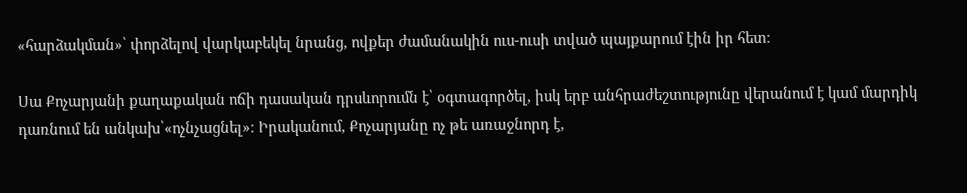«հարձակման»՝ փորձելով վարկաբեկել նրանց, ովքեր ժամանակին ուս-ուսի տված պայքարում էին իր հետ։

Սա Քոչարյանի քաղաքական ոճի դասական դրսևորումն է՝ օգտագործել, իսկ երբ անհրաժեշտությունը վերանում է կամ մարդիկ դառնում են անկախ՝«ոչնչացնել»։ Իրականում, Քոչարյանը ոչ թե առաջնորդ է,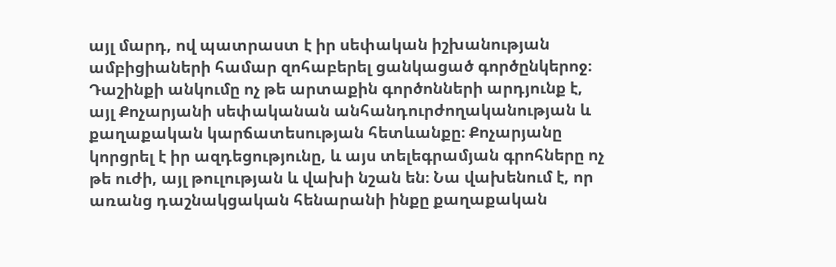այլ մարդ, ով պատրաստ է իր սեփական իշխանության ամբիցիաների համար զոհաբերել ցանկացած գործընկերոջ։ Դաշինքի անկումը ոչ թե արտաքին գործոնների արդյունք է, այլ Քոչարյանի սեփականան անհանդուրժողականության և քաղաքական կարճատեսության հետևանքը։ Քոչարյանը կորցրել է իր ազդեցությունը, և այս տելեգրամյան գրոհները ոչ թե ուժի, այլ թուլության և վախի նշան են։ Նա վախենում է, որ առանց դաշնակցական հենարանի ինքը քաղաքական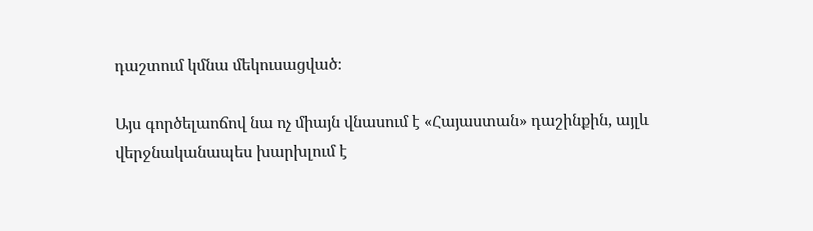դաշտում կմնա մեկուսացված։

Այս գործելաոճով նա ոչ միայն վնասում է «Հայաստան» դաշինքին, այլև վերջնականապես խարխլում է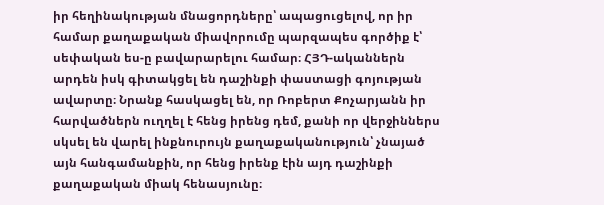իր հեղինակության մնացորդները՝ ապացուցելով, որ իր համար քաղաքական միավորումը պարզապես գործիք է՝ սեփական ես-ը բավարարելու համար։ ՀՅԴ-ականներն արդեն իսկ գիտակցել են դաշինքի փաստացի գոյության ավարտը։ Նրանք հասկացել են, որ Ռոբերտ Քոչարյանն իր հարվածներն ուղղել է հենց իրենց դեմ, քանի որ վերջիններս սկսել են վարել ինքնուրույն քաղաքականություն՝ չնայած այն հանգամանքին, որ հենց իրենք էին այդ դաշինքի քաղաքական միակ հենասյունը։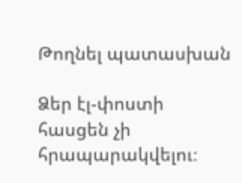Թողնել պատասխան

Ձեր էլ-փոստի հասցեն չի հրապարակվելու։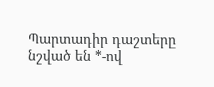Պարտադիր դաշտերը նշված են *-ով